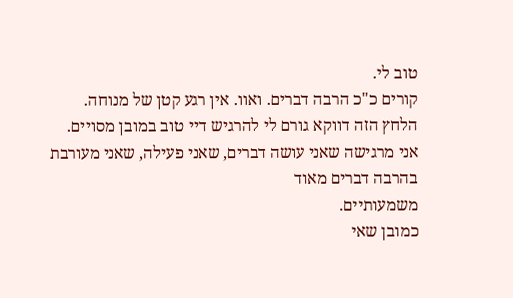טוב לי.
קורים כ"כ הרבה דברים. ואוו. אין רגע קטן של מנוחה.
הלחץ הזה דווקא גורם לי להרגיש דיי טוב במובן מסויים.
אני מרגישה שאני עושה דברים, שאני פעילה, שאני מעורבת בהרבה דברים מאוד
משמעותיים.
כמובן שאי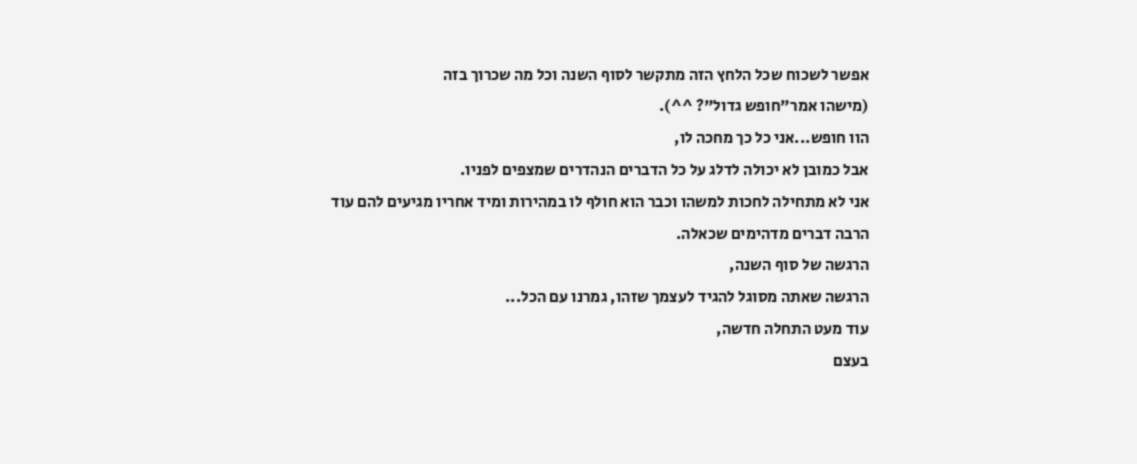אפשר לשכוח שכל הלחץ הזה מתקשר לסוף השנה וכל מה שכרוך בזה
(מישהו אמר"חופש גדול"? ^^).
הוו חופש...אני כל כך מחכה לו,
אבל כמובן לא יכולה לדלג על כל הדברים הנהדרים שמצפים לפניו.
אני לא מתחילה לחכות למשהו וכבר הוא חולף לו במהירות ומיד אחריו מגיעים להם עוד
הרבה דברים מדהימים שכאלה.
הרגשה של סוף השנה,
הרגשה שאתה מסוגל להגיד לעצמך שזהו, גמרנו עם הכל...
עוד מעט התחלה חדשה,
בעצם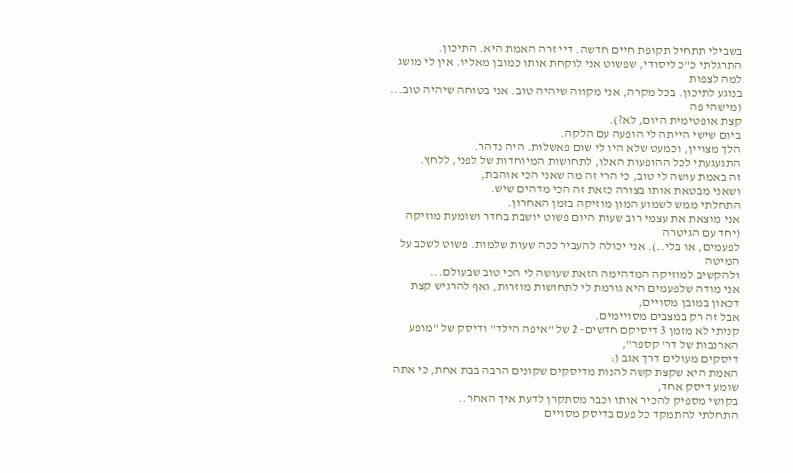בשבילי תתחיל תקופת חיים חדשה. דיי זרה האמת היא. התיכון.
התרגלתי כ"כ ליסודי, שפשוט אני לוקחת אותו כמובן מאליו. אין לי מושג למה לצפות
בנוגע לתיכון. בכל מקרה, אני מקווה שיהיה טוב. אני בטוחה שיהיה טוב... (מישהי פה
קצת אופטימית היום, לא?).
ביום שישי הייתה לי הופעה עם הלקה.
הלך מצויין, וכמעט שלא היו לי שום פאשלות. היה נדהר.
התגעגעתי לכל ההופעות האלו, לתחושות המיוחדות של לפני, ללחץ.
זה באמת עושה לי טוב, כי הרי זה מה שאני הכי אוהבת,
ושאני מבטאת אותו בצורה כזאת זה הכי מדהים שיש.
התחלתי ממש לשמוע המון מוזיקה בזמן האחרון.
אני מוצאת את עצמי רוב שעות היום פשוט יושבת בחדר ושומעת מוזיקה (יחד עם הגיטרה
לפעמים, או בלי..). אני יכולה להעביר ככה שעות שלמות. פשוט לשכב על המיטה
ולהקשיב למוזיקה המדהימה הזאת שעושה לי הכי טוב שבעולם...
אני מודה שלפעמים היא גורמת לי לתחושות מוזרות, ואף להרגיש קצת דכאון במובן מסויים,
אבל זה רק במצבים מסויימים.
קניתי לא מזמן 3 דיסיקם חדשים- 2 של "איפה הילד" ודיסק של "מופע הארנבות של דר' קספר",
דיסקים מעולים דרך אגב (:
האמת היא שקצת קשה להנות מדיסקים שקונים הרבה בבת אחת, כי אתה שומע דיסק אחד,
בקושי מספיק להכיר אותו וכבר מסתקרן לדעת איך האחר..
התחלתי להתמקד כל פעם בדיסק מסויים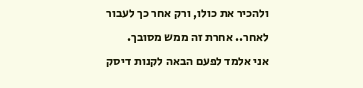ולהכיר את כולו, ורק אחר כך לעבור לאחר.. אחרת זה ממש מסובך.
אני אלמד לפעם הבאה לקנות דיסק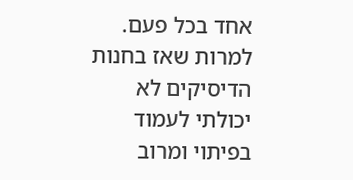אחד בכל פעם.
למרות שאז בחנות הדיסיקים לא יכולתי לעמוד בפיתוי ומרוב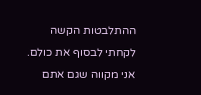ההתלבטות הקשה
לקחתי לבסוף את כולם.
אני מקווה שגם אתם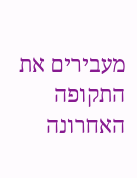מעבירים את התקופה האחרונה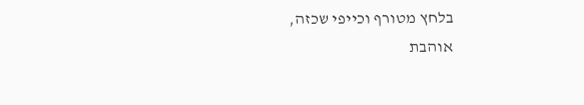בלחץ מטורף וכייפי שכזה,
אוהבת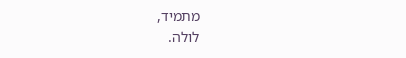מתמיד,
לולה.